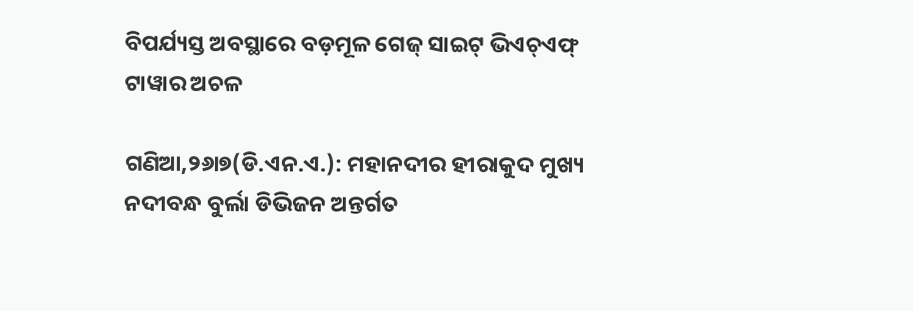ବିପର୍ଯ୍ୟସ୍ତ ଅବସ୍ଥାରେ ବଡ଼ମୂଳ ଗେଜ୍‌ ସାଇଟ୍‌ ଭିଏଚ୍‌ଏଫ୍‌ ଟାୱାର ଅଚଳ

ଗଣିଆ,୨୬ା୭(ଡି.ଏନ.ଏ.): ମହାନଦୀର ହୀରାକୁଦ ମୁଖ୍ୟ ନଦୀବନ୍ଧ ବୁର୍ଲା ଡିଭିଜନ ଅନ୍ତର୍ଗତ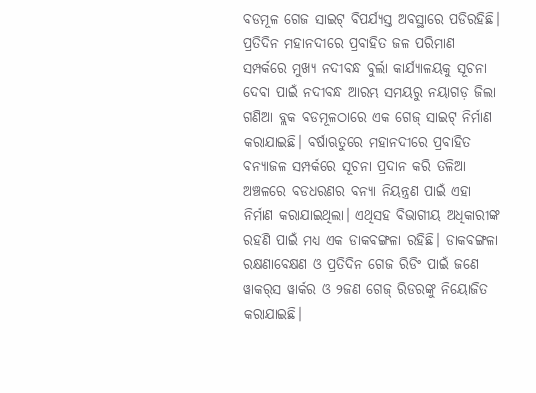ବଡମୂଳ ଗେଜ ସାଇଟ୍‌ ବିପର୍ଯ୍ୟସ୍ତ ଅବସ୍ଥାରେ ପଡିରହିଛି। ପ୍ରତିଦିନ ମହାନଦୀରେ ପ୍ରବାହିତ ଜଳ ପରିମାଣ ସମ୍ପର୍କରେ ମୁଖ୍ୟ ନଦୀବନ୍ଧ ବୁର୍ଲା କାର୍ଯ୍ୟାଳୟକୁ ସୂଚନା ଦେବା ପାଇଁ ନଦୀବନ୍ଧ ଆରମ୍ଭ ସମୟରୁ ନୟାଗଡ଼ ଜିଲା ଗଣିଆ ବ୍ଲକ ବଡମୂଳଠାରେ ଏକ ଗେଜ୍‌ ସାଇଟ୍‌ ନିର୍ମାଣ କରାଯାଇଛି। ବର୍ଷାଋତୁରେ ମହାନଦୀରେ ପ୍ରବାହିତ ବନ୍ୟାଜଳ ସମ୍ପର୍କରେ ସୂଚନା ପ୍ରଦାନ କରି ତଳିଆ ଅଞ୍ଚଳରେ ବଡଧରଣର ବନ୍ୟା ନିୟନ୍ତ୍ରଣ ପାଇଁ ଏହା ନିର୍ମାଣ କରାଯାଇଥିଲା। ଏଥିସହ ବିଭାଗୀୟ ଅଧିକାରୀଙ୍କ ରହଣି ପାଇଁ ମଧ୍ୟ ଏକ ଡାକବଙ୍ଗଳା ରହିଛି। ଡାକବଙ୍ଗଳା ରକ୍ଷଣାବେକ୍ଷଣ ଓ ପ୍ରତିଦିନ ଗେଜ ରିଡିଂ ପାଇଁ ଜଣେ ୱାକର୍‌ସ ୱାର୍କର ଓ ୨ଜଣ ଗେଜ୍‌ ରିଡରଙ୍କୁ ନିୟୋଜିତ କରାଯାଇଛି।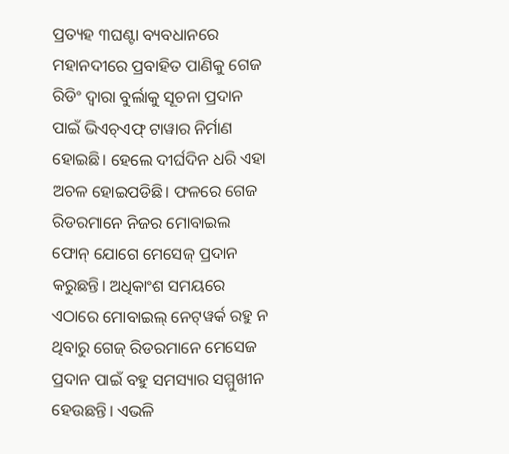ପ୍ରତ୍ୟହ ୩ଘଣ୍ଟା ବ୍ୟବଧାନରେ ମହାନଦୀରେ ପ୍ରବାହିତ ପାଣିକୁ ଗେଜ ରିଡିଂ ଦ୍ୱାରା ବୁର୍ଲାକୁ ସୂଚନା ପ୍ରଦାନ ପାଇଁ ଭିଏଚ୍‌ଏଫ୍‌ ଟାୱାର ନିର୍ମାଣ ହୋଇଛି। ହେଲେ ଦୀର୍ଘଦିନ ଧରି ଏହା ଅଚଳ ହୋଇପଡିଛି। ଫଳରେ ଗେଜ ରିଡରମାନେ ନିଜର ମୋବାଇଲ ଫୋନ୍‌ ଯୋଗେ ମେସେଜ୍‌ ପ୍ରଦାନ କରୁଛନ୍ତି। ଅଧିକାଂଶ ସମୟରେ ଏଠାରେ ମୋବାଇଲ୍‌ ନେଟ୍‌ୱର୍କ ରହୁ ନ ଥିବାରୁ ଗେଜ୍‌ ରିଡରମାନେ ମେସେଜ ପ୍ରଦାନ ପାଇଁ ବହୁ ସମସ୍ୟାର ସମ୍ମୁଖୀନ ହେଉଛନ୍ତି। ଏଭଳି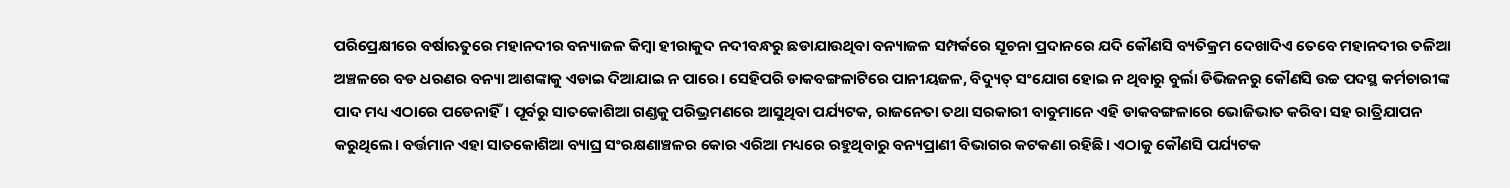ପରିପ୍ରେକ୍ଷୀରେ ବର୍ଷାଋତୁରେ ମହାନଦୀର ବନ୍ୟାଜଳ କିମ୍ବା ହୀରାକୁଦ ନଦୀବନ୍ଧରୁ ଛଡାଯାଉଥିବା ବନ୍ୟାଜଳ ସମ୍ପର୍କରେ ସୂଚନା ପ୍ରଦାନରେ ଯଦି କୌଣସି ବ୍ୟତିକ୍ରମ ଦେଖାଦିଏ ତେବେ ମହାନଦୀର ତଳିଆ ଅଞ୍ଚଳରେ ବଡ ଧରଣର ବନ୍ୟା ଆଶଙ୍କାକୁ ଏଡାଇ ଦିଆଯାଇ ନ ପାରେ। ସେହିପରି ଡାକବଙ୍ଗଳାଟିରେ ପାନୀୟଜଳ, ବିଦ୍ୟୁତ୍‌ ସଂଯୋଗ ହୋଇ ନ ଥିବାରୁ ବୁର୍ଲା ଡିଭିଜନରୁ କୌଣସି ଉଚ୍ଚ ପଦସ୍ଥ କର୍ମଚାରୀଙ୍କ ପାଦ ମଧ୍ୟ ଏଠାରେ ପଡେନାହିଁ। ପୂର୍ବରୁ ସାତକୋଶିଆ ଗଣ୍ଡକୁ ପରିଭ୍ରମଣରେ ଆସୁଥିବା ପର୍ଯ୍ୟଟକ, ରାଜନେତା ତଥା ସରକାରୀ ବାବୁମାନେ ଏହି ଡାକବଙ୍ଗଳାରେ ଭୋଜିଭାତ କରିବା ସହ ରାତ୍ରିଯାପନ କରୁଥିଲେ। ବର୍ତ୍ତମାନ ଏହା ସାତକୋଶିଆ ବ୍ୟାଘ୍ର ସଂରକ୍ଷଣାଞ୍ଚଳର କୋର ଏରିଆ ମଧ୍ୟରେ ରହୁଥିବାରୁ ବନ୍ୟପ୍ରାଣୀ ବିଭାଗର କଟକଣା ରହିଛି। ଏଠାକୁ କୌଣସି ପର୍ଯ୍ୟଟକ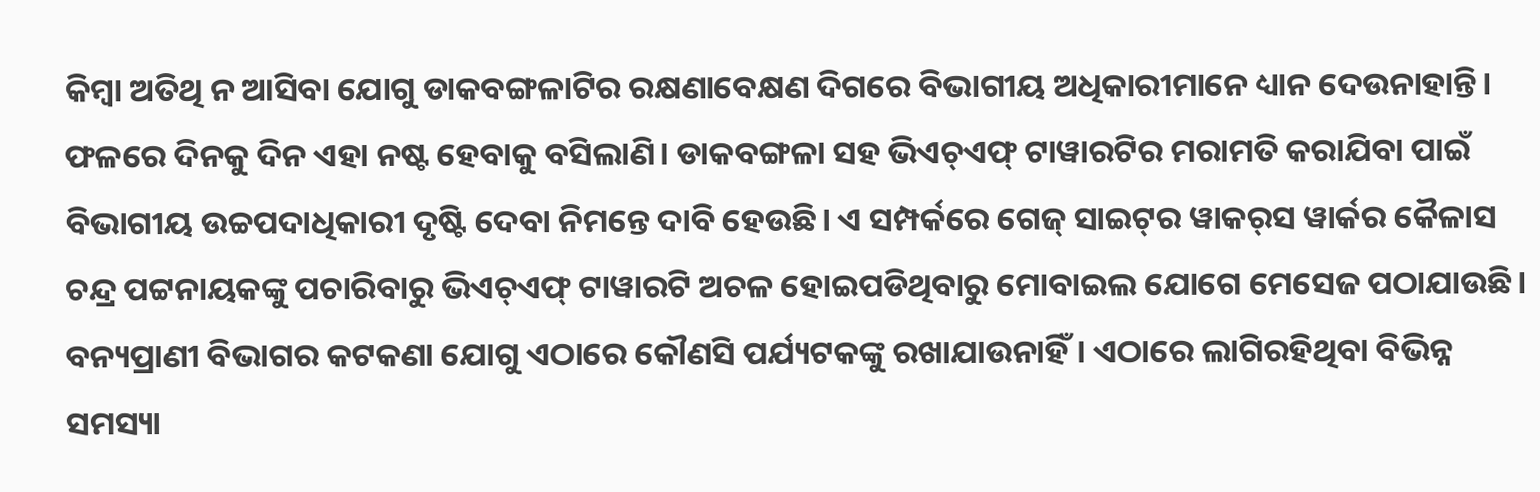କିମ୍ବା ଅତିଥି ନ ଆସିବା ଯୋଗୁ ଡାକବଙ୍ଗଳାଟିର ରକ୍ଷଣାବେକ୍ଷଣ ଦିଗରେ ବିଭାଗୀୟ ଅଧିକାରୀମାନେ ଧ୍ୟାନ ଦେଉନାହାନ୍ତି। ଫଳରେ ଦିନକୁ ଦିନ ଏହା ନଷ୍ଟ ହେବାକୁ ବସିଲାଣି। ଡାକବଙ୍ଗଳା ସହ ଭିଏଚ୍‌ଏଫ୍‌ ଟାୱାରଟିର ମରାମତି କରାଯିବା ପାଇଁ ବିଭାଗୀୟ ଉଚ୍ଚପଦାଧିକାରୀ ଦୃଷ୍ଟି ଦେବା ନିମନ୍ତେ ଦାବି ହେଉଛି। ଏ ସମ୍ପର୍କରେ ଗେଜ୍‌ ସାଇଟ୍‌ର ୱାକର୍‌ସ ୱାର୍କର କୈଳାସ ଚନ୍ଦ୍ର ପଟ୍ଟନାୟକଙ୍କୁ ପଚାରିବାରୁ ଭିଏଚ୍‌ଏଫ୍‌ ଟାୱାରଟି ଅଚଳ ହୋଇପଡିଥିବାରୁ ମୋବାଇଲ ଯୋଗେ ମେସେଜ ପଠାଯାଉଛି। ବନ୍ୟପ୍ରାଣୀ ବିଭାଗର କଟକଣା ଯୋଗୁ ଏଠାରେ କୌଣସି ପର୍ଯ୍ୟଟକଙ୍କୁ ରଖାଯାଉନାହିଁ। ଏଠାରେ ଲାଗିରହିଥିବା ବିଭିନ୍ନ ସମସ୍ୟା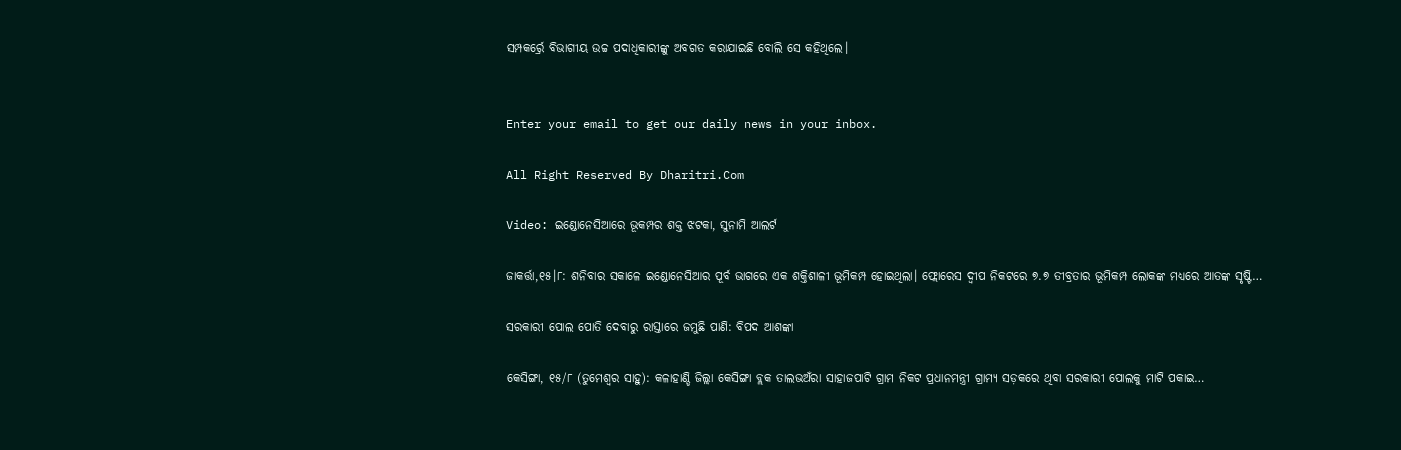ସମ୍ପକର୍ର୍ରେ ବିଭାଗୀୟ ଉଚ୍ଚ ପଦାଧିକାରୀଙ୍କୁ ଅବଗତ କରାଯାଇଛି ବୋଲି ସେ କହିଥିଲେ।


Enter your email to get our daily news in your inbox.

All Right Reserved By Dharitri.Com

Video: ଇଣ୍ଡୋନେସିଆରେ ଭୂକମ୍ପର ଶକ୍ତ ଝଟକା, ସୁନାମି ଆଲର୍ଟ

ଜାକର୍ତ୍ତା,୧୫।୮: ଶନିବାର ସକାଳେ ଇଣ୍ଡୋନେସିଆର ପୂର୍ବ ଭାଗରେ ଏକ ଶକ୍ତିଶାଳୀ ଭୂମିକମ୍ପ ହୋଇଥିଲା। ଫ୍ଲୋରେସ ଦ୍ୱୀପ ନିକଟରେ ୭.୭ ତୀବ୍ରତାର ଭୂମିକମ୍ପ ଲୋକଙ୍କ ମଧ୍ୟରେ ଆତଙ୍କ ସୃଷ୍ଟି…

ସରକାରୀ ପୋଲ ପୋତି ଦେବାରୁ ରାସ୍ତାରେ ଜମୁଛି ପାଣି: ବିପଦ ଆଶଙ୍କା

କେସିଙ୍ଗା, ୧୫/୮ (ତୁମେଶ୍ୱର ସାହୁ): କଳାହାଣ୍ଡି ଜିଲ୍ଲା କେସିଙ୍ଗା ବ୍ଲକ ତାଲଭଅଁରା ସାହାଜପାଟି ଗ୍ରାମ ନିକଟ ପ୍ରଧାନମନ୍ତ୍ରୀ ଗ୍ରାମ୍ୟ ସଡ଼କରେ ଥିବା ସରକାରୀ ପୋଲକୁ ମାଟି ପକାଇ…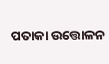ପତାକା ଉତ୍ତୋଳନ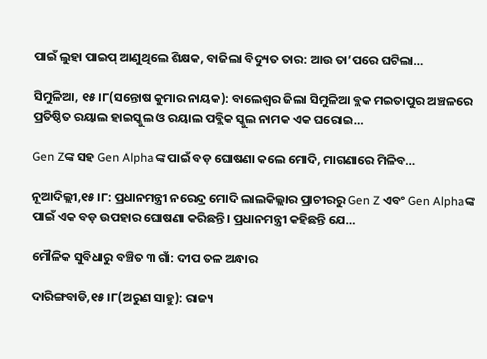ପାଇଁ ଲୁହା ପାଇପ୍‌ ଆଣୁଥିଲେ ଶିକ୍ଷକ, ବାଜିଲା ବିଦ୍ୟୁତ ତାର: ଆଉ ତା’ପରେ ଘଟିଲା…

ସିମୁଳିଆ, ୧୫।୮(ସନ୍ତୋଷ କୁମାର ନାୟକ): ବାଲେଶ୍ୱର ଜିଲା ସିମୁଳିଆ ବ୍ଲକ ମଇତାପୁର ଅଞ୍ଚଳରେ ପ୍ରତିଷ୍ଠିତ ରୟାଲ ହାଇସ୍କୁଲ ଓ ରୟାଲ ପବ୍ଲିକ ସ୍କୁଲ ନାମକ ଏକ ଘରୋଇ…

Gen Zଙ୍କ ସହ Gen Alphaଙ୍କ ପାଇଁ ବଡ଼ ଘୋଷଣା କଲେ ମୋଦି, ମାଗଣାରେ ମିଳିବ…

ନୂଆଦିଲ୍ଲୀ,୧୫।୮: ପ୍ରଧାନମନ୍ତ୍ରୀ ନରେନ୍ଦ୍ର ମୋଦି ଲାଲକିଲ୍ଲାର ପ୍ରାଚୀରରୁ Gen Z ଏବଂ Gen Alphaଙ୍କ ପାଇଁ ଏକ ବଡ଼ ଉପହାର ଘୋଷଣା କରିଛନ୍ତି। ପ୍ରଧାନମନ୍ତ୍ରୀ କହିଛନ୍ତି ଯେ…

ମୌଳିକ ସୁବିଧାରୁ ବଞ୍ଚିତ ୩ ଗାଁ: ଦୀପ ତଳ ଅନ୍ଧାର

ଦାରିଙ୍ଗବାଡି,୧୫।୮(ଅରୁଣ ସାହୁ): ରାଜ୍ୟ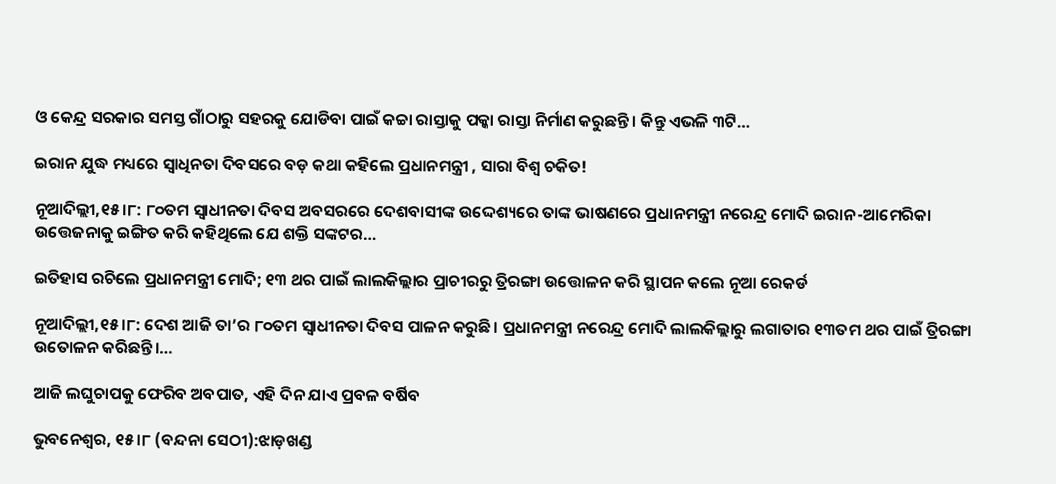ଓ କେନ୍ଦ୍ର ସରକାର ସମସ୍ତ ଗାଁଠାରୁ ସହରକୁ ଯୋଡିବା ପାଇଁ କଚ୍ଚା ରାସ୍ତାକୁ ପକ୍କା ରାସ୍ତା ନିର୍ମାଣ କରୁଛନ୍ତି। କିନ୍ତୁ ଏଭଳି ୩ଟି…

ଇରାନ ଯୁଦ୍ଧ ମଧ୍ୟରେ ସ୍ବାଧିନତା ଦିବସରେ ବଡ଼ କଥା କହିଲେ ପ୍ରଧାନମନ୍ତ୍ରୀ , ସାରା ବିଶ୍ୱ ଚକିତ!

ନୂଆଦିଲ୍ଲୀ,୧୫।୮: ୮୦ତମ ସ୍ବାଧୀନତା ଦିବସ ଅବସରରେ ଦେଶବାସୀଙ୍କ ଉଦ୍ଦେଶ୍ୟରେ ତାଙ୍କ ଭାଷଣରେ ପ୍ରଧାନମନ୍ତ୍ରୀ ନରେନ୍ଦ୍ର ମୋଦି ଇରାନ-ଆମେରିକା ଉତ୍ତେଜନାକୁ ଇଙ୍ଗିତ କରି କହିଥିଲେ ଯେ ଶକ୍ତି ସଙ୍କଟର…

ଇତିହାସ ରଚିଲେ ପ୍ରଧାନମନ୍ତ୍ରୀ ମୋଦି; ୧୩ ଥର ପାଇଁ ଲାଲକିଲ୍ଲାର ପ୍ରାଚୀରରୁ ତ୍ରିରଙ୍ଗା ଉତ୍ତୋଳନ କରି ସ୍ଥାପନ କଲେ ନୂଆ ରେକର୍ଡ

ନୂଆଦିଲ୍ଲୀ,୧୫।୮: ଦେଶ ଆଜି ତା’ର ୮୦ତମ ସ୍ବାଧୀନତା ଦିବସ ପାଳନ କରୁଛି। ପ୍ରଧାନମନ୍ତ୍ରୀ ନରେନ୍ଦ୍ର ମୋଦି ଲାଲକିଲ୍ଲାରୁ ଲଗାତାର ୧୩ତମ ଥର ପାଇଁ ତ୍ରିରଙ୍ଗା ଉତୋଳନ କରିଛନ୍ତି।…

ଆଜି ଲଘୁଚାପକୁ ଫେରିବ ଅବପାତ, ଏହି ଦିନ ଯାଏ ପ୍ରବଳ ବର୍ଷିବ

ଭୁବନେଶ୍ୱର, ୧୫।୮ (ବନ୍ଦନା ସେଠୀ):ଝାଡ଼ଖଣ୍ଡ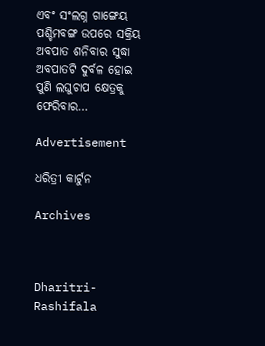ଏବଂ ସଂଲଗ୍ନ ଗାଙ୍ଗେୟ ପଶ୍ଚିମବଙ୍ଗ ଉପରେ ସକ୍ରିୟ ଅବପାତ ଶନିବାର ସୁଦ୍ଧା ଅବପାତଟି ଦୁର୍ବଳ ହୋଇ ପୁଣି ଲଘୁଚାପ କ୍ଷେତ୍ରକୁ ଫେରିବାର…

Advertisement

ଧରିତ୍ରୀ କାର୍ଟୁନ

Archives



Dharitri-Rashifala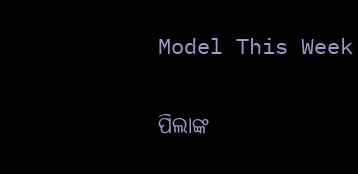Model This Week

ପିଲାଙ୍କ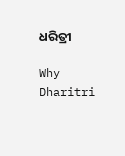ଧରିତ୍ରୀ

Why Dharitri